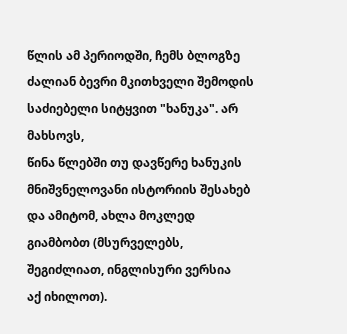წლის ამ პერიოდში, ჩემს ბლოგზე ძალიან ბევრი მკითხველი შემოდის საძიებელი სიტყვით "ხანუკა". არ მახსოვს,
წინა წლებში თუ დავწერე ხანუკის მნიშვნელოვანი ისტორიის შესახებ და ამიტომ, ახლა მოკლედ გიამბობთ (მსურველებს, შეგიძლიათ, ინგლისური ვერსია
აქ იხილოთ).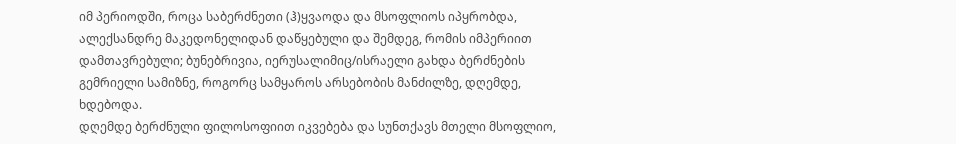იმ პერიოდში, როცა საბერძნეთი (ჰ)ყვაოდა და მსოფლიოს იპყრობდა, ალექსანდრე მაკედონელიდან დაწყებული და შემდეგ, რომის იმპერიით დამთავრებული; ბუნებრივია, იერუსალიმიც/ისრაელი გახდა ბერძნების
გემრიელი სამიზნე, როგორც სამყაროს არსებობის მანძილზე, დღემდე, ხდებოდა.
დღემდე ბერძნული ფილოსოფიით იკვებება და სუნთქავს მთელი მსოფლიო,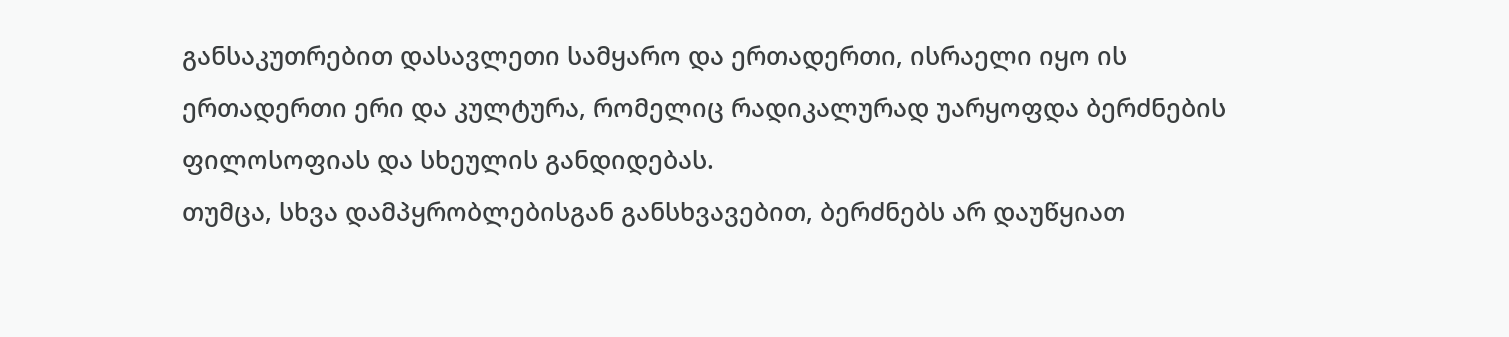განსაკუთრებით დასავლეთი სამყარო და ერთადერთი, ისრაელი იყო ის ერთადერთი ერი და კულტურა, რომელიც რადიკალურად უარყოფდა ბერძნების ფილოსოფიას და სხეულის განდიდებას.
თუმცა, სხვა დამპყრობლებისგან განსხვავებით, ბერძნებს არ დაუწყიათ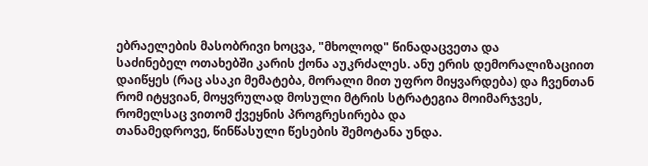ებრაელების მასობრივი ხოცვა, "მხოლოდ" წინადაცვეთა და
საძინებელ ოთახებში კარის ქონა აუკრძალეს. ანუ ერის დემორალიზაციით დაიწყეს (რაც ასაკი მემატება, მორალი მით უფრო მიყვარდება) და ჩვენთან რომ იტყვიან, მოყვრულად მოსული მტრის სტრატეგია მოიმარჯვეს, რომელსაც ვითომ ქვეყნის პროგრესირება და
თანამედროვე, წინწასული წესების შემოტანა უნდა.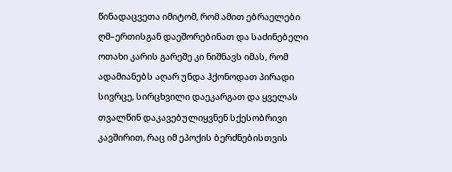წინადაცვეთა იმიტომ, რომ ამით ებრაელები ღმ–ერთისგან დაეშორებინათ და საძინებელი ოთახი კარის გარეშე კი ნიშნავს იმას, რომ ადამიანებს აღარ უნდა ჰქონოდათ პირადი სივრცე, სირცხვილი დაეკარგათ და ყველას თვალწინ დაკავებულიყვნენ სქესობრივი კავშირით, რაც იმ ეპოქის ბერძნებისთვის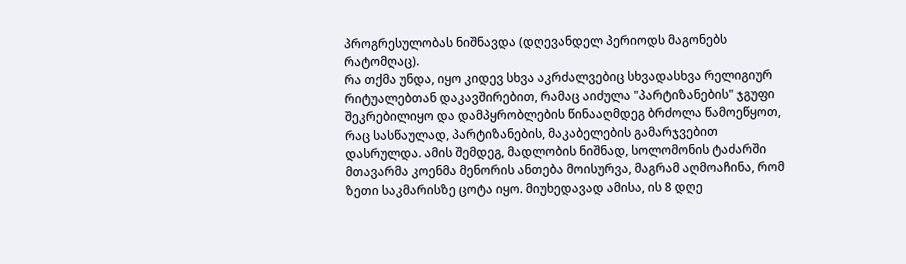პროგრესულობას ნიშნავდა (დღევანდელ პერიოდს მაგონებს რატომღაც).
რა თქმა უნდა, იყო კიდევ სხვა აკრძალვებიც სხვადასხვა რელიგიურ რიტუალებთან დაკავშირებით, რამაც აიძულა "პარტიზანების" ჯგუფი შეკრებილიყო და დამპყრობლების წინააღმდეგ ბრძოლა წამოეწყოთ, რაც სასწაულად, პარტიზანების, მაკაბელების გამარჯვებით დასრულდა. ამის შემდეგ, მადლობის ნიშნად, სოლომონის ტაძარში მთავარმა კოენმა მენორის ანთება მოისურვა, მაგრამ აღმოაჩინა, რომ ზეთი საკმარისზე ცოტა იყო. მიუხედავად ამისა, ის 8 დღე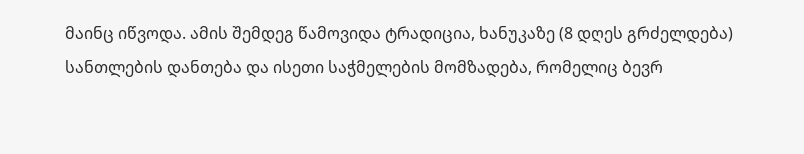მაინც იწვოდა. ამის შემდეგ წამოვიდა ტრადიცია, ხანუკაზე (8 დღეს გრძელდება) სანთლების დანთება და ისეთი საჭმელების მომზადება, რომელიც ბევრ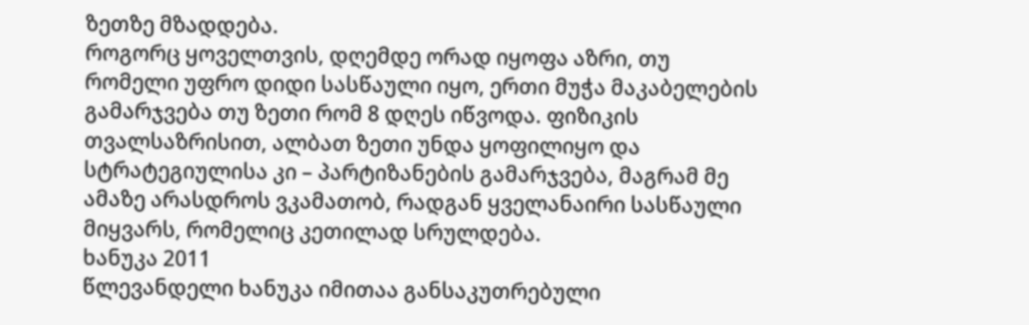ზეთზე მზადდება.
როგორც ყოველთვის, დღემდე ორად იყოფა აზრი, თუ რომელი უფრო დიდი სასწაული იყო, ერთი მუჭა მაკაბელების გამარჯვება თუ ზეთი რომ 8 დღეს იწვოდა. ფიზიკის თვალსაზრისით, ალბათ ზეთი უნდა ყოფილიყო და სტრატეგიულისა კი – პარტიზანების გამარჯვება, მაგრამ მე ამაზე არასდროს ვკამათობ, რადგან ყველანაირი სასწაული მიყვარს, რომელიც კეთილად სრულდება.
ხანუკა 2011
წლევანდელი ხანუკა იმითაა განსაკუთრებული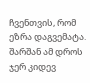ჩვენთვის, რომ ეზრა დაგვემატა. შარშან ამ დროს ჯერ კიდევ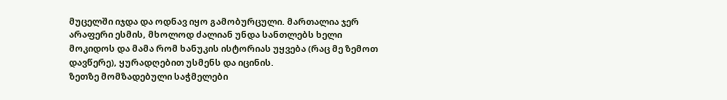მუცელში იჯდა და ოდნავ იყო გამობურცული. მართალია ჯერ არაფერი ესმის, მხოლოდ ძალიან უნდა სანთლებს ხელი მოკიდოს და მამა რომ ხანუკის ისტორიას უყვება (რაც მე ზემოთ დავწერე), ყურადღებით უსმენს და იცინის.
ზეთზე მომზადებული საჭმელები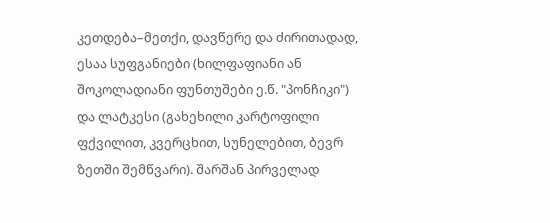კეთდება–მეთქი, დავწერე და ძირითადად, ესაა სუფგანიები (ხილფაფიანი ან შოკოლადიანი ფუნთუშები ე.წ. "პონჩიკი") და ლატკესი (გახეხილი კარტოფილი ფქვილით, კვერცხით, სუნელებით, ბევრ ზეთში შემწვარი). შარშან პირველად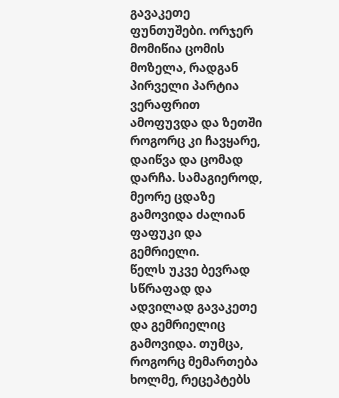გავაკეთე ფუნთუშები. ორჯერ მომიწია ცომის მოზელა, რადგან პირველი პარტია ვერაფრით ამოფუვდა და ზეთში როგორც კი ჩავყარე, დაიწვა და ცომად დარჩა. სამაგიეროდ, მეორე ცდაზე გამოვიდა ძალიან ფაფუკი და გემრიელი.
წელს უკვე ბევრად სწრაფად და ადვილად გავაკეთე და გემრიელიც გამოვიდა. თუმცა, როგორც მემართება ხოლმე, რეცეპტებს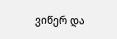ვიწერ და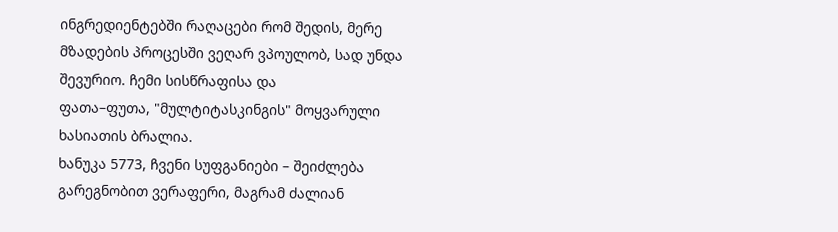ინგრედიენტებში რაღაცები რომ შედის, მერე მზადების პროცესში ვეღარ ვპოულობ, სად უნდა შევურიო. ჩემი სისწრაფისა და
ფათა–ფუთა, "მულტიტასკინგის" მოყვარული ხასიათის ბრალია.
ხანუკა 5773, ჩვენი სუფგანიები – შეიძლება გარეგნობით ვერაფერი, მაგრამ ძალიან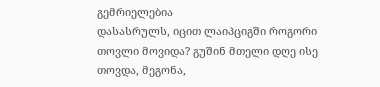გემრიელებია
დასასრულს, იცით ლაიპციგში როგორი თოვლი მოვიდა? გუშინ მთელი დღე ისე თოვდა, მეგონა,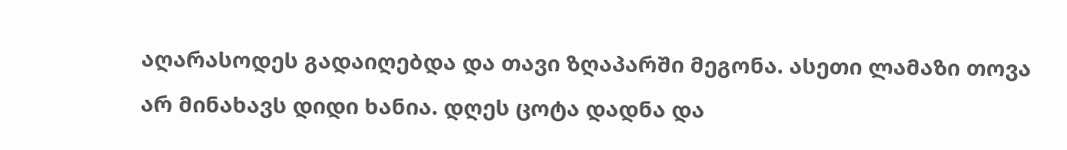აღარასოდეს გადაიღებდა და თავი ზღაპარში მეგონა. ასეთი ლამაზი თოვა არ მინახავს დიდი ხანია. დღეს ცოტა დადნა და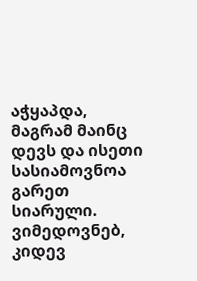აჭყაპდა, მაგრამ მაინც დევს და ისეთი სასიამოვნოა გარეთ სიარული. ვიმედოვნებ, კიდევ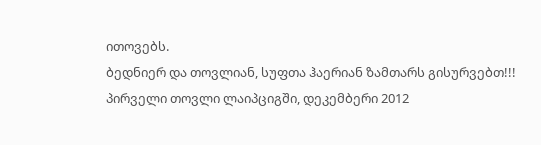ითოვებს.
ბედნიერ და თოვლიან, სუფთა ჰაერიან ზამთარს გისურვებთ!!!
პირველი თოვლი ლაიპციგში, დეკემბერი 2012